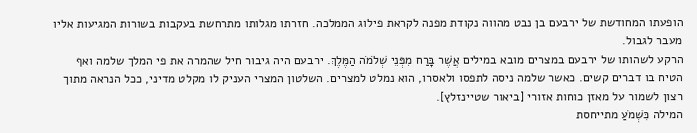הופעתו המחודשת של ירבעם בן נבט מהווה נקודת מפנה לקראת פילוג הממלכה. חזרתו מגלותו מתרחשת בעקבות בשורות המגיעות אליו מעבר לגבול.
הרקע לשהותו של ירבעם במצרים מובא במילים אֲשֶׁר בָּרַח מִפְּנֵי שְׁלֹמֹה הַמֶּלֶךְ. ירבעם היה גיבור חיל שהמרה את פי המלך שלמה ואף הטיח בו דברים קשים. כאשר שלמה ניסה לתפסו ולאסרו, הוא נמלט למצרים. השלטון המצרי העניק לו מקלט מדיני, ככל הנראה מתוך רצון לשמור על מאזן כוחות אזורי [ביאור שטיינזלץ].
המילה כִּשְׁמֹעַ מתייחסת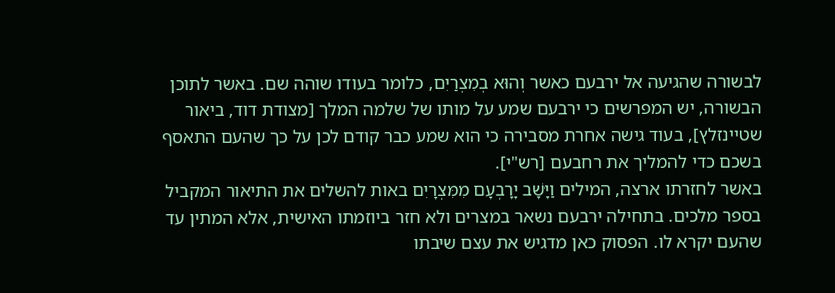לבשורה שהגיעה אל ירבעם כאשר וְהוּא בְמִצְרַיִם, כלומר בעודו שוהה שם. באשר לתוכן הבשורה, יש המפרשים כי ירבעם שמע על מותו של שלמה המלך [מצודת דוד, ביאור שטיינזלץ], בעוד גישה אחרת מסבירה כי הוא שמע כבר קודם לכן על כך שהעם התאסף בשכם כדי להמליך את רחבעם [רש"י].
באשר לחזרתו ארצה, המילים וַיָּשָׁב יָרָבְעָם מִמִּצְרָיִם באות להשלים את התיאור המקביל בספר מלכים. בתחילה ירבעם נשאר במצרים ולא חזר ביוזמתו האישית, אלא המתין עד שהעם יקרא לו. הפסוק כאן מדגיש את עצם שיבתו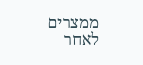ממצרים לאחר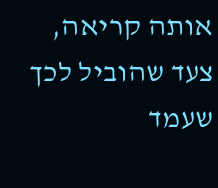אותה קריאה, צעד שהוביל לכך שעמד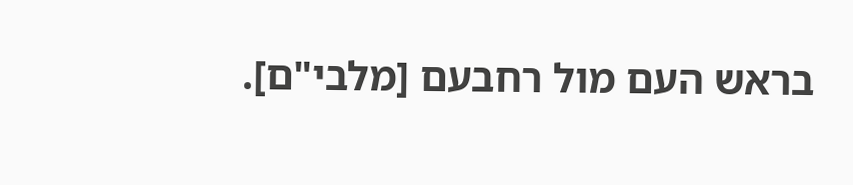בראש העם מול רחבעם [מלבי"ם].